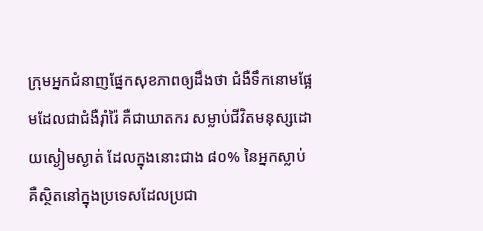ក្រុមអ្នកជំនាញផ្នែកសុខភាពឲ្យដឹងថា ជំងឺទឹកនោមផ្អែមដែលជាជំងឺរ៉ាំរ៉ៃ គឺជាឃាតករ សម្លាប់ជីវិតមនុស្សដោយស្ងៀមស្ងាត់ ដែលក្នុងនោះជាង ៨០% នៃអ្នកស្លាប់ គឺស្ថិតនៅក្នុងប្រទេសដែលប្រជា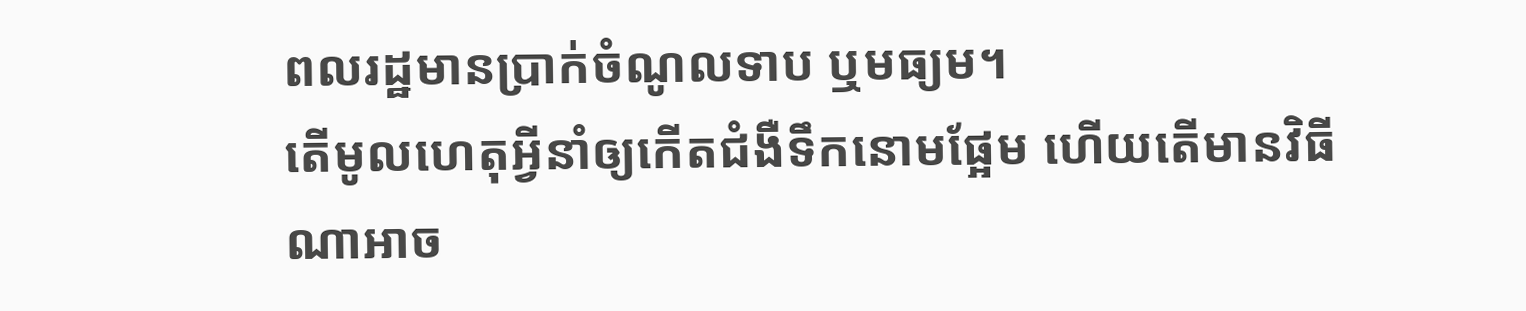ពលរដ្ឋមានប្រាក់ចំណូលទាប ឬមធ្យម។
តើមូលហេតុអ្វីនាំឲ្យកើតជំងឺទឹកនោមផ្អែម ហើយតើមានវិធីណាអាច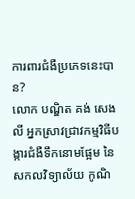ការពារជំងឺប្រភេទនេះបាន?
លោក បណ្ឌិត គង់ សេងលី អ្នកស្រាវជ្រាវកម្មវិធីបង្ការជំងឺទឹកនោមផ្អែម នៃសកលវិទ្យាល័យ កូណិ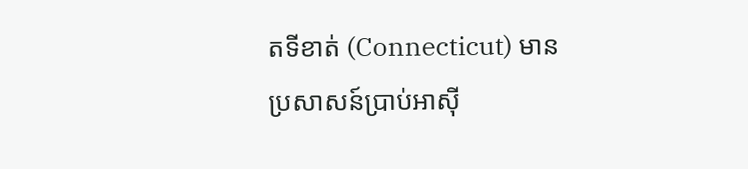តទីខាត់ (Connecticut) មានប្រសាសន៍ប្រាប់អាស៊ី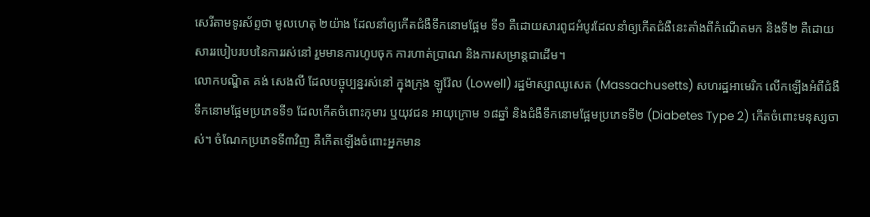សេរីតាមទូរស័ព្ទថា មូលហេតុ ២យ៉ាង ដែលនាំឲ្យកើតជំងឺទឹកនោមផ្អែម ទី១ គឺដោយសារពូជអំបូរដែលនាំឲ្យកើតជំងឺនេះតាំងពីកំណើតមក និងទី២ គឺដោយសាររបៀបរបបនៃការរស់នៅ រួមមានការហូបចុក ការហាត់ប្រាណ និងការសម្រាន្តជាដើម។
លោកបណ្ឌិត គង់ សេងលី ដែលបច្ចុប្បន្នរស់នៅ ក្នុងក្រុង ឡូវ៉ែល (Lowell) រដ្ឋម៉ាស្សាឈូសេត (Massachusetts) សហរដ្ឋអាមេរិក លើកឡើងអំពីជំងឺទឹកនោមផ្អែមប្រភេទទី១ ដែលកើតចំពោះកុមារ ឬយុវជន អាយុក្រោម ១៨ឆ្នាំ និងជំងឺទឹកនោមផ្អែមប្រភេទទី២ (Diabetes Type 2) កើតចំពោះមនុស្សចាស់។ ចំណែកប្រភេទទី៣វិញ គឺកើតឡើងចំពោះអ្នកមាន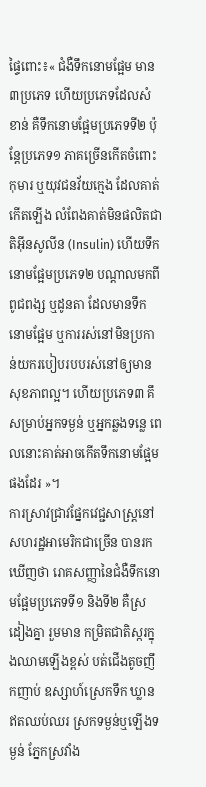ផ្ទៃពោះ៖« ជំងឺទឹកនោមផ្អែម មាន ៣ប្រភេទ ហើយប្រភេទដែលសំខាន់ គឺទឹកនោមផ្អែមប្រភេទទី២ ប៉ុន្តែប្រភេទ១ ភាគច្រើនកើតចំពោះកុមារ ឬយុវជនវ័យក្មេង ដែលគាត់កើតឡើង លំពែងគាត់មិនផលិតជាតិអ៊ីនសូលីន (Insulin) ហើយទឹកនោមផ្អែមប្រភេទ២ បណ្ដាលមកពីពូជពង្ស ឬដូនតា ដែលមានទឹកនោមផ្អែម ឬការរស់នៅមិនប្រកាន់យករបៀបរបបរស់នៅឲ្យមានសុខភាពល្អ។ ហើយប្រភេទ៣ គឹសម្រាប់អ្នកទម្ងន់ ឬអ្នកឆ្លងទន្លេ ពេលនោះគាត់អាចកើតទឹកនោមផ្អែមផងដែរ »។
ការស្រាវជ្រាវផ្នែកវេជ្ជសាស្ត្រនៅសហរដ្ឋអាមេរិកជាច្រើន បានរកឃើញថា រោគសញ្ញានៃជំងឺទឹកនោមផ្អែមប្រភេទទី១ និងទី២ គឺស្រដៀងគ្នា រួមមាន កម្រិតជាតិស្ករក្នុងឈាមឡើងខ្ពស់ បត់ជើងតូចញឹកញាប់ ឧស្សាហ៍ស្រេកទឹក ឃ្លានឥតឈប់ឈរ ស្រកទម្ងន់ឬឡើងទម្ងន់ ភ្នែកស្រវាំង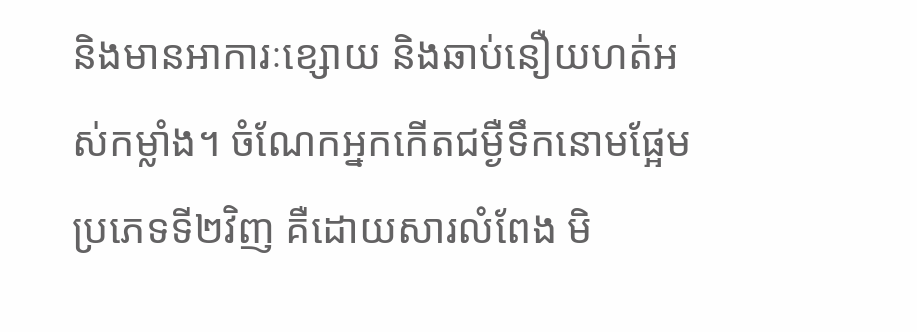និងមានអាការៈខ្សោយ និងឆាប់នឿយហត់អស់កម្លាំង។ ចំណែកអ្នកកើតជម្ងឺទឹកនោមផ្អែមប្រភេទទី២វិញ គឺដោយសារលំពែង មិ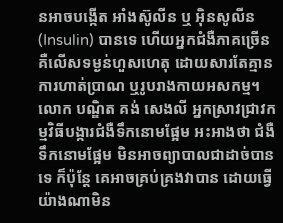នអាចបង្កើត អាំងស៊ូលីន ឬ អ៊ិនសូលីន (Insulin) បានទេ ហើយអ្នកជំងឺភាគច្រើន គឺលើសទម្ងន់ហួសហេតុ ដោយសារតែគ្មានការហាត់ប្រាណ ឬរូបរាងកាយអសកម្ម។
លោក បណ្ឌិត គង់ សេងលី អ្នកស្រាវជ្រាវកម្មវិធីបង្ការជំងឺទឹកនោមផ្អែម អះអាងថា ជំងឺទឹកនោមផ្អែម មិនអាចព្យាបាលជាដាច់បានទេ ក៏ប៉ុន្តែ គេអាចគ្រប់គ្រងវាបាន ដោយធ្វើយ៉ាងណាមិន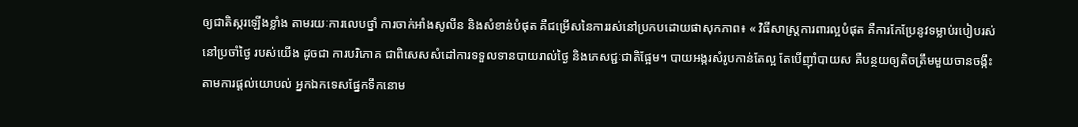ឲ្យជាតិស្ករឡើងខ្លាំង តាមរយៈការលេបថ្នាំ ការចាក់អាំងសូលីន និងសំខាន់បំផុត គឺជម្រើសនៃការរស់នៅប្រកបដោយផាសុកភាព៖ « វិធីសាស្ត្រការពារល្អបំផុត គឺការកែប្រែនូវទម្លាប់របៀបរស់នៅប្រចាំថ្ងៃ របស់យើង ដូចជា ការបរិភោគ ជាពិសេសសំដៅការទទួលទានបាយរាល់ថ្ងៃ និងភេសជ្ជៈជាតិផ្អែម។ បាយអង្ករសំរូបកាន់តែល្អ តែបើញ៉ាំបាយស គឺបន្ថយឲ្យតិចត្រឹមមួយចានចង្កឹះ តាមការផ្ដល់យោបល់ អ្នកឯកទេសផ្នែកទឹកនោម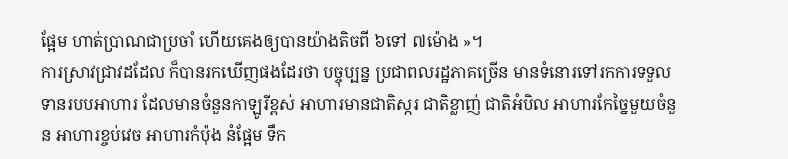ផ្អែម ហាត់ប្រាណជាប្រចាំ ហើយគេងឲ្យបានយ៉ាងតិចពី ៦ទៅ ៧ម៉ោង »។
ការស្រាវជ្រាវដដែល ក៏បានរកឃើញផងដែរថា បច្ចុប្បន្ន ប្រជាពលរដ្ឋភាគច្រើន មានទំនោរទៅរកការទទួលទានរបបអាហារ ដែលមានចំនួនកាឡូរីខ្ពស់ អាហារមានជាតិស្ករ ជាតិខ្លាញ់ ជាតិអំបិល អាហារកែច្នៃមួយចំនួន អាហារខ្ចប់វេច អាហារកំប៉ុង នំផ្អែម ទឹក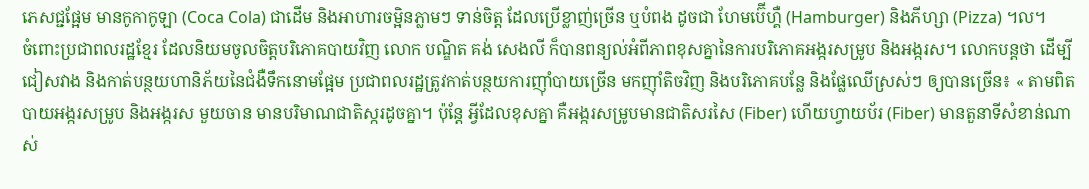ភេសជ្ជផ្អែម មានកូកាកូឡា (Coca Cola) ជាដើម និងអាហារចម្អិនភ្លាមៗ ទាន់ចិត្ត ដែលប្រើខ្លាញ់ច្រើន ឬបំពង ដូចជា ហែមប៊ើហ្គឺ (Hamburger) និងភីហ្សា (Pizza) ។ល។
ចំពោះប្រជាពលរដ្ឋខ្មែរ ដែលនិយមចូលចិត្តបរិភោគបាយវិញ លោក បណ្ឌិត គង់ សេងលី ក៏បានពន្យល់អំពីភាពខុសគ្នានៃការបរិភោគអង្ករសម្រូប និងអង្ករស។ លោកបន្តថា ដើម្បីជៀសវាង និងកាត់បន្ថយហានិភ័យនៃជំងឺទឹកនោមផ្អែម ប្រជាពលរដ្ឋត្រូវកាត់បន្ថយការញ៉ាំបាយច្រើន មកញ៉ាំតិចវិញ និងបរិភោគបន្លែ និងផ្លែឈើស្រស់ៗ ឲ្យបានច្រើន៖ « តាមពិតបាយអង្ករសម្រូប និងអង្ករស មួយចាន មានបរិមាណជាតិស្ករដូចគ្នា។ ប៉ុន្តែ អ្វីដែលខុសគ្នា គឺអង្ករសម្រូបមានជាតិសរសៃ (Fiber) ហើយហ្វាយប័រ (Fiber) មានតួនាទីសំខាន់ណាស់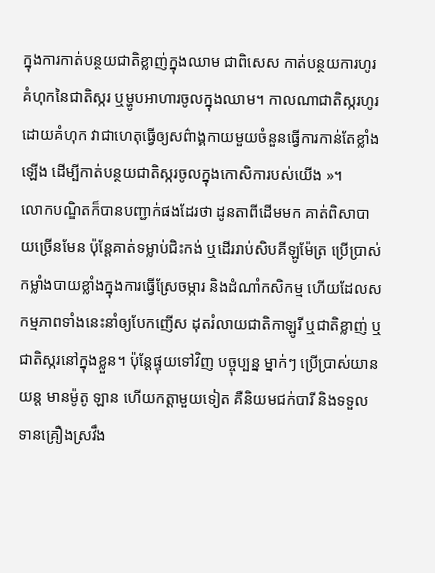ក្នុងការកាត់បន្ថយជាតិខ្លាញ់ក្នុងឈាម ជាពិសេស កាត់បន្ថយការហូរគំហុកនៃជាតិស្ករ ឬម្ហូបអាហារចូលក្នុងឈាម។ កាលណាជាតិស្ករហូរដោយគំហុក វាជាហេតុធ្វើឲ្យសព៌ាង្គកាយមួយចំនួនធ្វើការកាន់តែខ្លាំងឡើង ដើម្បីកាត់បន្ថយជាតិស្ករចូលក្នុងកោសិការបស់យើង »។
លោកបណ្ឌិតក៏បានបញ្ជាក់ផងដែរថា ដូនតាពីដើមមក គាត់ពិសាបាយច្រើនមែន ប៉ុន្តែគាត់ទម្លាប់ជិះកង់ ឬដើររាប់សិបគីឡូម៉ែត្រ ប្រើប្រាស់កម្លាំងបាយខ្លាំងក្នុងការធ្វើស្រែចម្ការ និងដំណាំកសិកម្ម ហើយដែលសកម្មភាពទាំងនេះនាំឲ្យបែកញើស ដុតរំលាយជាតិកាឡូរី ឬជាតិខ្លាញ់ ឬជាតិស្ករនៅក្នុងខ្លួន។ ប៉ុន្តែផ្ទុយទៅវិញ បច្ចុប្បន្ន ម្នាក់ៗ ប្រើប្រាស់យានយន្ត មានម៉ូតូ ឡាន ហើយកត្តាមួយទៀត គឺនិយមជក់បារី និងទទួលទានគ្រឿងស្រវឹង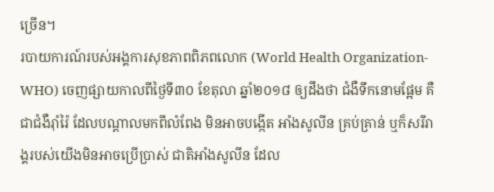ច្រើន។
របាយការណ៍របស់អង្គការសុខភាពពិភពលោក (World Health Organization-WHO) ចេញផ្សាយកាលពីថ្ងៃទី៣០ ខែតុលា ឆ្នាំ២០១៨ ឲ្យដឹងថា ជំងឺទឹកនោមផ្អែម គឺជាជំងឺរ៉ាំរ៉ៃ ដែលបណ្តាលមកពីលំពែង មិនអាចបង្កើត អាំងសូលីន គ្រប់គ្រាន់ ឬក៏សរីរាង្គរបស់យើងមិនអាចប្រើប្រាស់ ជាតិអាំងសូលីន ដែល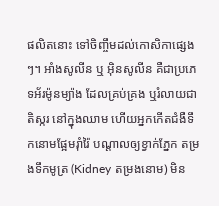ផលិតនោះ ទៅចិញ្ចឹមដល់កោសិកាផ្សេងៗ។ អាំងសូលីន ឬ អ៊ិនសូលីន គឺជាប្រភេទអ័រម៉ូនម្យ៉ាង ដែលគ្រប់គ្រង ឬរំលាយជាតិស្ករ នៅក្នុងឈាម ហើយអ្នកកើតជំងឺទឹកនោមផ្អែមរ៉ាំរ៉ៃ បណ្តាលឲ្យខ្វាក់ភ្នែក តម្រងទឹកមូត្រ (Kidney តម្រងនោម) មិន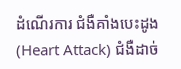ដំណើរការ ជំងឺគាំងបេះដូង (Heart Attack) ជំងឺដាច់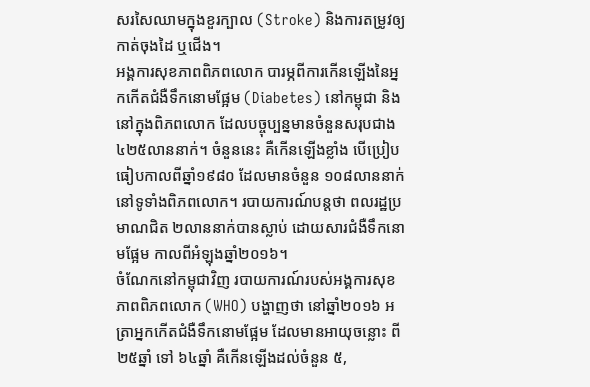សរសៃឈាមក្នុងខួរក្បាល (Stroke) និងការតម្រូវឲ្យកាត់ចុងដៃ ឬជើង។
អង្គការសុខភាពពិភពលោក បារម្ភពីការកើនឡើងនៃអ្នកកើតជំងឺទឹកនោមផ្អែម (Diabetes) នៅកម្ពុជា និងនៅក្នុងពិភពលោក ដែលបច្ចុប្បន្នមានចំនួនសរុបជាង ៤២៥លាននាក់។ ចំនួននេះ គឺកើនឡើងខ្លាំង បើប្រៀបធៀបកាលពីឆ្នាំ១៩៨០ ដែលមានចំនួន ១០៨លាននាក់ នៅទូទាំងពិភពលោក។ របាយការណ៍បន្តថា ពលរដ្ឋប្រមាណជិត ២លាននាក់បានស្លាប់ ដោយសារជំងឺទឹកនោមផ្អែម កាលពីអំឡុងឆ្នាំ២០១៦។
ចំណែកនៅកម្ពុជាវិញ របាយការណ៍របស់អង្គការសុខភាពពិភពលោក (WHO) បង្ហាញថា នៅឆ្នាំ២០១៦ អត្រាអ្នកកើតជំងឺទឹកនោមផ្អែម ដែលមានអាយុចន្លោះ ពី ២៥ឆ្នាំ ទៅ ៦៤ឆ្នាំ គឺកើនឡើងដល់ចំនួន ៥,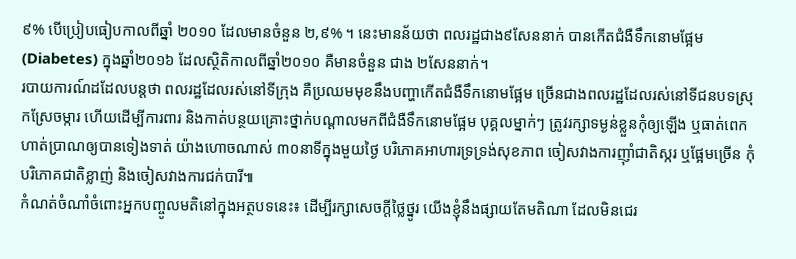៩% បើប្រៀបធៀបកាលពីឆ្នាំ ២០១០ ដែលមានចំនួន ២,៩% ។ នេះមានន័យថា ពលរដ្ឋជាង៩សែននាក់ បានកើតជំងឺទឹកនោមផ្អែម (Diabetes) ក្នុងឆ្នាំ២០១៦ ដែលស្ថិតិកាលពីឆ្នាំ២០១០ គឺមានចំនួន ជាង ២សែននាក់។
របាយការណ៍ដដែលបន្តថា ពលរដ្ឋដែលរស់នៅទីក្រុង គឺប្រឈមមុខនឹងបញ្ហាកើតជំងឺទឹកនោមផ្អែម ច្រើនជាងពលរដ្ឋដែលរស់នៅទីជនបទស្រុកស្រែចម្ការ ហើយដើម្បីការពារ និងកាត់បន្ថយគ្រោះថ្នាក់បណ្ដាលមកពីជំងឺទឹកនោមផ្អែម បុគ្គលម្នាក់ៗ ត្រូវរក្សាទម្ងន់ខ្លួនកុំឲ្យឡើង ឬធាត់ពេក ហាត់ប្រាណឲ្យបានទៀងទាត់ យ៉ាងហោចណាស់ ៣០នាទីក្នុងមួយថ្ងៃ បរិភោគអាហារទ្រទ្រង់សុខភាព ចៀសវាងការញ៉ាំជាតិស្ករ ឬផ្អែមច្រើន កុំបរិភោគជាតិខ្លាញ់ និងចៀសវាងការជក់បារី៕
កំណត់ចំណាំចំពោះអ្នកបញ្ចូលមតិនៅក្នុងអត្ថបទនេះ៖ ដើម្បីរក្សាសេចក្ដីថ្លៃថ្នូរ យើងខ្ញុំនឹងផ្សាយតែមតិណា ដែលមិនជេរ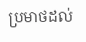ប្រមាថដល់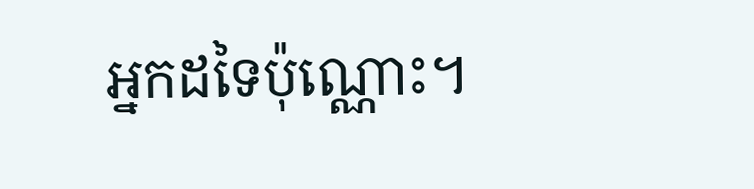អ្នកដទៃប៉ុណ្ណោះ។